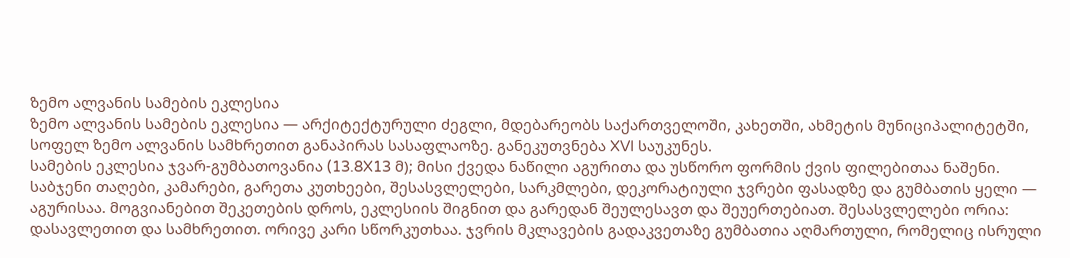ზემო ალვანის სამების ეკლესია
ზემო ალვანის სამების ეკლესია — არქიტექტურული ძეგლი, მდებარეობს საქართველოში, კახეთში, ახმეტის მუნიციპალიტეტში, სოფელ ზემო ალვანის სამხრეთით განაპირას სასაფლაოზე. განეკუთვნება XVI საუკუნეს.
სამების ეკლესია ჯვარ-გუმბათოვანია (13.8X13 მ); მისი ქვედა ნაწილი აგურითა და უსწორო ფორმის ქვის ფილებითაა ნაშენი. საბჯენი თაღები, კამარები, გარეთა კუთხეები, შესასვლელები, სარკმლები, დეკორატიული ჯვრები ფასადზე და გუმბათის ყელი — აგურისაა. მოგვიანებით შეკეთების დროს, ეკლესიის შიგნით და გარედან შეულესავთ და შეუერთებიათ. შესასვლელები ორია: დასავლეთით და სამხრეთით. ორივე კარი სწორკუთხაა. ჯვრის მკლავების გადაკვეთაზე გუმბათია აღმართული, რომელიც ისრული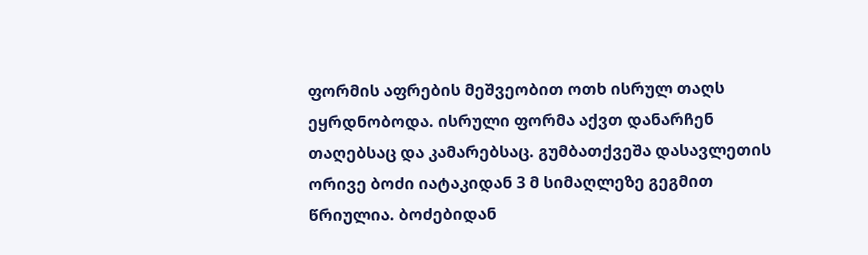ფორმის აფრების მეშვეობით ოთხ ისრულ თაღს ეყრდნობოდა. ისრული ფორმა აქვთ დანარჩენ თაღებსაც და კამარებსაც. გუმბათქვეშა დასავლეთის ორივე ბოძი იატაკიდან 3 მ სიმაღლეზე გეგმით წრიულია. ბოძებიდან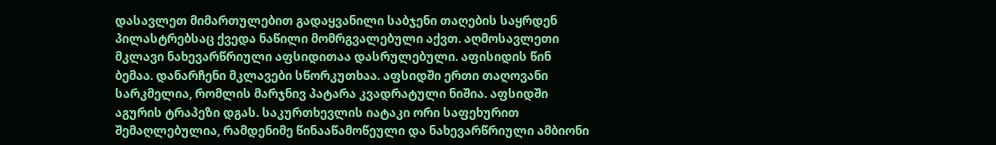დასავლეთ მიმართულებით გადაყვანილი საბჯენი თაღების საყრდენ პილასტრებსაც ქვედა ნაწილი მომრგვალებული აქვთ. აღმოსავლეთი მკლავი ნახევარწრიული აფსიდითაა დასრულებული. აფისიდის წინ ბემაა. დანარჩენი მკლავები სწორკუთხაა. აფსიდში ერთი თაღოვანი სარკმელია, რომლის მარჯნივ პატარა კვადრატული ნიშია. აფსიდში აგურის ტრაპეზი დგას. საკურთხევლის იატაკი ორი საფეხურით შემაღლებულია, რამდენიმე წინააწამოწეული და ნახევარწრიული ამბიონი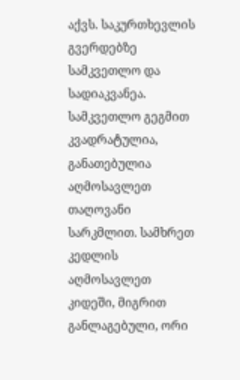აქვს. საკურთხევლის გვერდებზე სამკვეთლო და სადიაკვანეა.
სამკვეთლო გეგმით კვადრატულია, განათებულია აღმოსავლეთ თაღოვანი სარკმლით. სამხრეთ კედლის აღმოსავლეთ კიდეში, მიგრით განლაგებული, ორი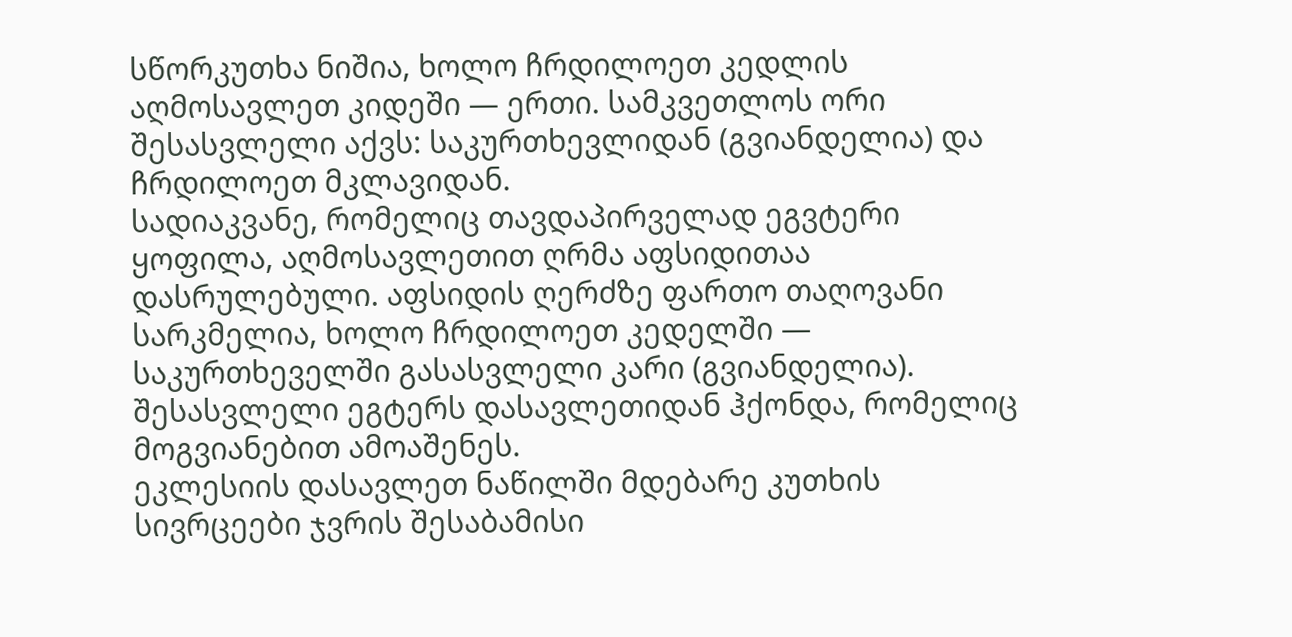სწორკუთხა ნიშია, ხოლო ჩრდილოეთ კედლის აღმოსავლეთ კიდეში — ერთი. სამკვეთლოს ორი შესასვლელი აქვს: საკურთხევლიდან (გვიანდელია) და ჩრდილოეთ მკლავიდან.
სადიაკვანე, რომელიც თავდაპირველად ეგვტერი ყოფილა, აღმოსავლეთით ღრმა აფსიდითაა დასრულებული. აფსიდის ღერძზე ფართო თაღოვანი სარკმელია, ხოლო ჩრდილოეთ კედელში — საკურთხეველში გასასვლელი კარი (გვიანდელია). შესასვლელი ეგტერს დასავლეთიდან ჰქონდა, რომელიც მოგვიანებით ამოაშენეს.
ეკლესიის დასავლეთ ნაწილში მდებარე კუთხის სივრცეები ჯვრის შესაბამისი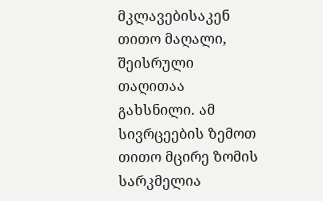მკლავებისაკენ თითო მაღალი, შეისრული თაღითაა გახსნილი. ამ სივრცეების ზემოთ თითო მცირე ზომის სარკმელია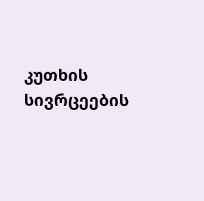კუთხის სივრცეების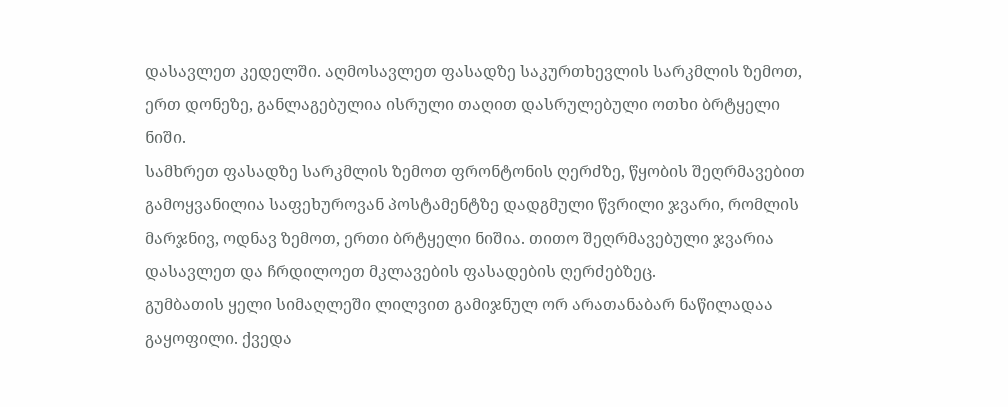დასავლეთ კედელში. აღმოსავლეთ ფასადზე საკურთხევლის სარკმლის ზემოთ, ერთ დონეზე, განლაგებულია ისრული თაღით დასრულებული ოთხი ბრტყელი ნიში.
სამხრეთ ფასადზე სარკმლის ზემოთ ფრონტონის ღერძზე, წყობის შეღრმავებით გამოყვანილია საფეხუროვან პოსტამენტზე დადგმული წვრილი ჯვარი, რომლის მარჯნივ, ოდნავ ზემოთ, ერთი ბრტყელი ნიშია. თითო შეღრმავებული ჯვარია დასავლეთ და ჩრდილოეთ მკლავების ფასადების ღერძებზეც.
გუმბათის ყელი სიმაღლეში ლილვით გამიჯნულ ორ არათანაბარ ნაწილადაა გაყოფილი. ქვედა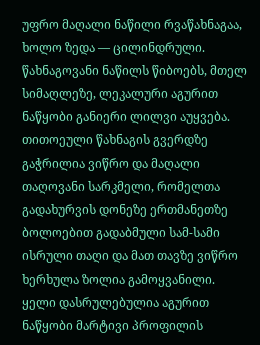უფრო მაღალი ნაწილი რვაწახნაგაა, ხოლო ზედა — ცილინდრული. წახნაგოვანი ნაწილს წიბოებს, მთელ სიმაღლეზე, ლეკალური აგურით ნაწყობი განიერი ლილვი აუყვება. თითოეული წახნაგის გვერდზე გაჭრილია ვიწრო და მაღალი თაღოვანი სარკმელი, რომელთა გადახურვის დონეზე ერთმანეთზე ბოლოებით გადაბმული სამ-სამი ისრული თაღი და მათ თავზე ვიწრო ხერხულა ზოლია გამოყვანილი. ყელი დასრულებულია აგურით ნაწყობი მარტივი პროფილის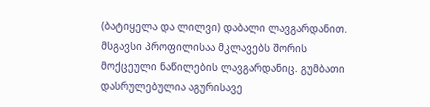(ბატიყელა და ლილვი) დაბალი ლავგარდანით. მსგავსი პროფილისაა მკლავებს შორის მოქცეული ნაწილების ლავგარდანიც. გუმბათი დასრულებულია აგურისავე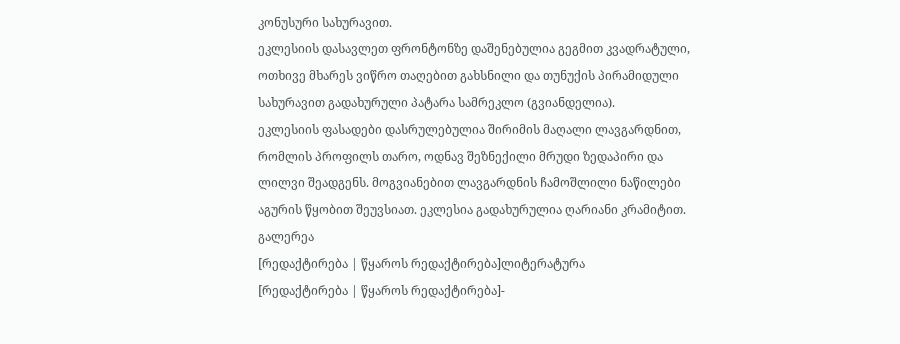კონუსური სახურავით.
ეკლესიის დასავლეთ ფრონტონზე დაშენებულია გეგმით კვადრატული, ოთხივე მხარეს ვიწრო თაღებით გახსნილი და თუნუქის პირამიდული სახურავით გადახურული პატარა სამრეკლო (გვიანდელია).
ეკლესიის ფასადები დასრულებულია შირიმის მაღალი ლავგარდნით, რომლის პროფილს თარო, ოდნავ შეზნექილი მრუდი ზედაპირი და ლილვი შეადგენს. მოგვიანებით ლავგარდნის ჩამოშლილი ნაწილები აგურის წყობით შეუვსიათ. ეკლესია გადახურულია ღარიანი კრამიტით.
გალერეა
[რედაქტირება | წყაროს რედაქტირება]ლიტერატურა
[რედაქტირება | წყაროს რედაქტირება]-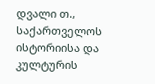დვალი თ., საქართველოს ისტორიისა და კულტურის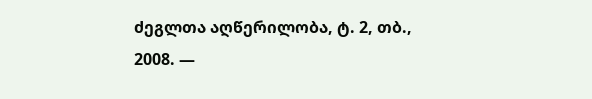ძეგლთა აღწერილობა, ტ. 2, თბ., 2008. —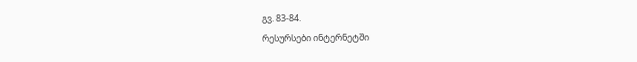გვ. 83-84.
რესურსები ინტერნეტში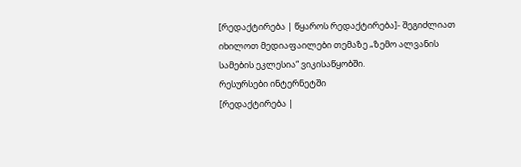[რედაქტირება | წყაროს რედაქტირება]- შეგიძლიათ იხილოთ მედიაფაილები თემაზე „ზემო ალვანის სამების ეკლესია“ ვიკისაწყობში.
რესურსები ინტერნეტში
[რედაქტირება |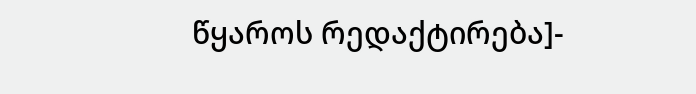წყაროს რედაქტირება]-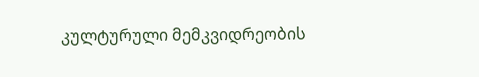კულტურული მემკვიდრეობის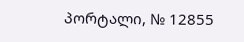პორტალი, № 12855